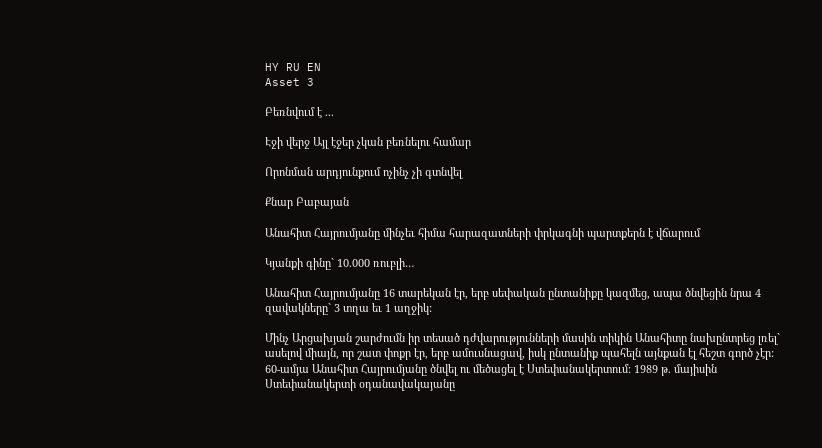HY RU EN
Asset 3

Բեռնվում է ...

Էջի վերջ Այլ էջեր չկան բեռնելու համար

Որոնման արդյունքում ոչինչ չի գտնվել

Քնար Բաբայան

Անահիտ Հայրումյանը մինչեւ հիմա հարազատների փրկագնի պարտքերն է վճարում

Կյանքի գինը` 10.000 ռուբլի…

Անահիտ Հայրումյանը 16 տարեկան էր, երբ սեփական ընտանիքը կազմեց, ապա ծնվեցին նրա 4 զավակները` 3 տղա եւ 1 աղջիկ:

Մինչ Արցախյան շարժումն իր տեսած դժվարությունների մասին տիկին Անահիտը նախընտրեց լռել` ասելով միայն, որ շատ փոքր էր, երբ ամուսնացավ, իսկ ընտանիք պահելն այնքան էլ հեշտ գործ չէր: 60-ամյա Անահիտ Հայրումյանը ծնվել ու մեծացել է Ստեփանակերտում: 1989 թ. մայիսին Ստեփանակերտի օդանավակայանը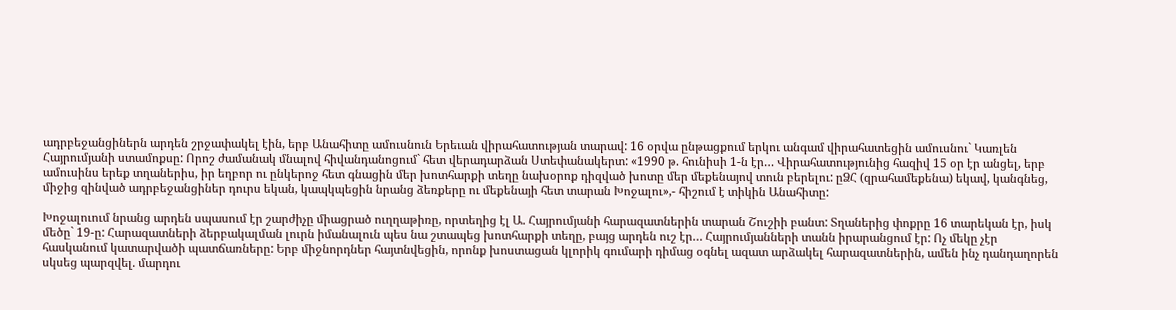ադրբեջանցիներն արդեն շրջափակել էին, երբ Անահիտը ամուսնուն Երեւան վիրահատության տարավ: 16 օրվա ընթացքում երկու անգամ վիրահատեցին ամուսնու` Կառլեն Հայրումյանի ստամոքսը: Որոշ ժամանակ մնալով հիվանդանոցում` հետ վերադարձան Ստեփանակերտ: «1990 թ. հունիսի 1-ն էր… Վիրահատությունից հազիվ 15 օր էր անցել, երբ ամուսինս երեք տղաներիս, իր եղբոր ու ընկերոջ հետ գնացին մեր խոտհարքի տեղը նախօրոք դիզված խոտը մեր մեքենայով տուն բերելու: ըՁՀ (զրահամեքենա) եկավ, կանգնեց, միջից զինված ադրբեջանցիներ դուրս եկան, կապկպեցին նրանց ձեռքերը ու մեքենայի հետ տարան Խոջալու»,- հիշում է տիկին Անահիտը:

Խոջալուում նրանց արդեն սպասում էր շարժիչը միացրած ուղղաթիռը, որտեղից էլ Ա. Հայրումյանի հարազատներին տարան Շուշիի բանտ: Տղաներից փոքրը 16 տարեկան էր, իսկ մեծը` 19-ը: Հարազատների ձերբակալման լուրն իմանալուն պես նա շտապեց խոտհարքի տեղը, բայց արդեն ուշ էր… Հայրումյանների տանն իրարանցում էր: Ոչ մեկը չէր հասկանում կատարվածի պատճառները: Երբ միջնորդներ հայտնվեցին, որոնք խոստացան կլորիկ գումարի դիմաց օգնել ազատ արձակել հարազատներին, ամեն ինչ դանդաղորեն սկսեց պարզվել. մարդու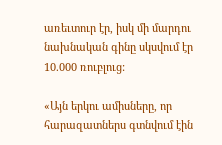առեւտուր էր, իսկ մի մարդու նախնական գինը սկսվում էր 10.000 ռուբլուց:

«Այն երկու ամիսները, որ հարազատներս գտնվում էին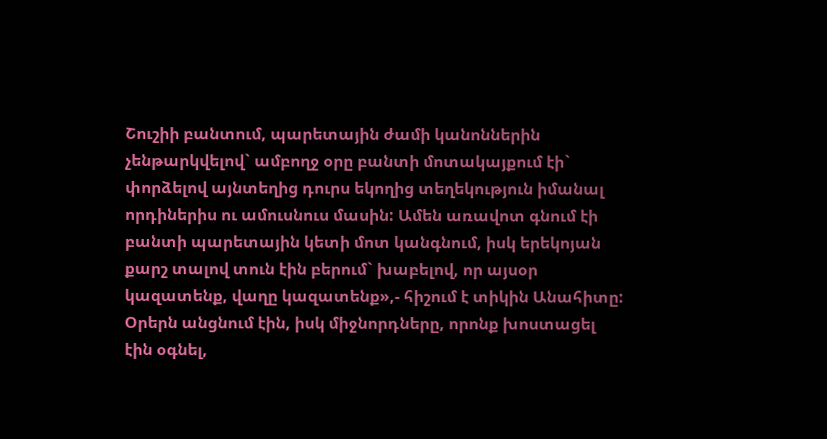Շուշիի բանտում, պարետային ժամի կանոններին չենթարկվելով` ամբողջ օրը բանտի մոտակայքում էի` փորձելով այնտեղից դուրս եկողից տեղեկություն իմանալ որդիներիս ու ամուսնուս մասին: Ամեն առավոտ գնում էի բանտի պարետային կետի մոտ կանգնում, իսկ երեկոյան քարշ տալով տուն էին բերում` խաբելով, որ այսօր կազատենք, վաղը կազատենք»,- հիշում է տիկին Անահիտը: Օրերն անցնում էին, իսկ միջնորդները, որոնք խոստացել էին օգնել,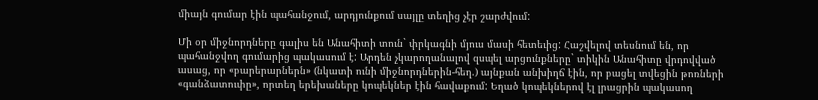միայն գումար էին պահանջում, արդյունքում սայլը տեղից չէր շարժվում:

Մի օր միջնորդները գալիս են Անահիտի տուն` փրկագնի մյուս մասի հետեւից: Հաշվելով տեսնում են, որ պահանջվող գումարից պակասում է: Արդեն չկարողանալով զսպել արցունքները` տիկին Անահիտը վրդովված ասաց, որ «բարերարներն» (նկատի ունի միջնորդներին-հեղ.) այնքան անխիղճ էին, որ բացել տվեցին թոռների «գանձատուփը», որտեղ երեխաները կոպեկներ էին հավաքում: Եղած կոպեկներով էլ լրացրին պակասող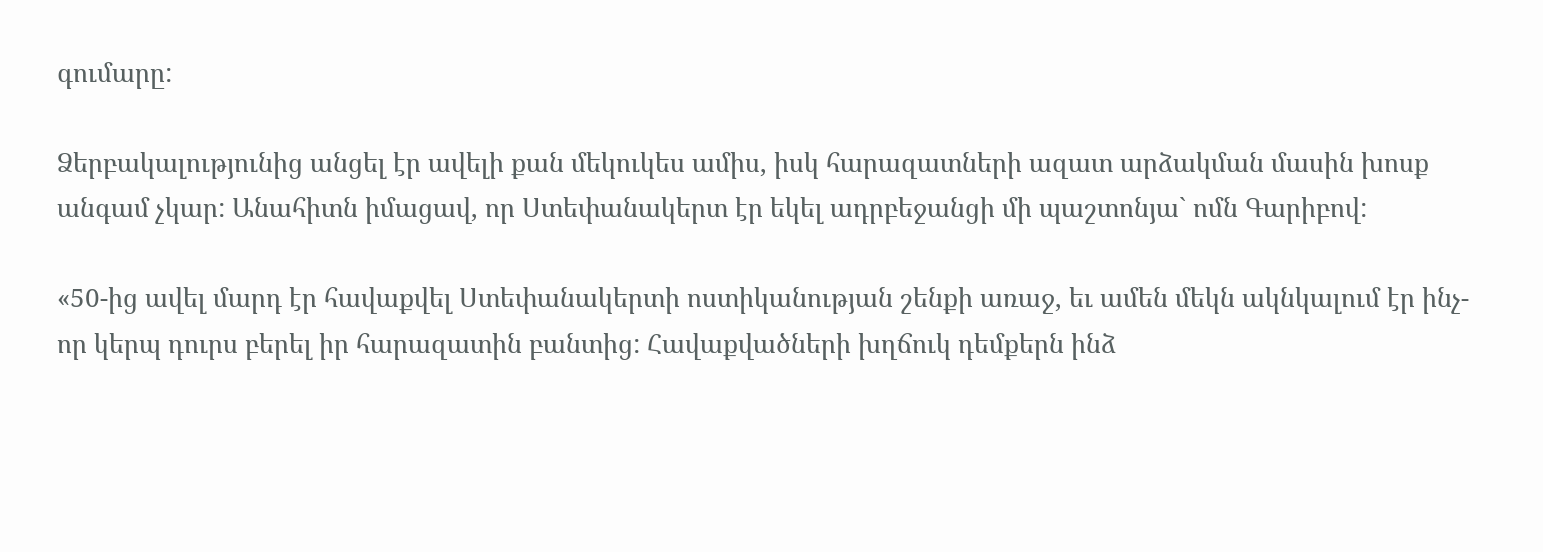գումարը:

Ձերբակալությունից անցել էր ավելի քան մեկուկես ամիս, իսկ հարազատների ազատ արձակման մասին խոսք անգամ չկար: Անահիտն իմացավ, որ Ստեփանակերտ էր եկել ադրբեջանցի մի պաշտոնյա` ոմն Գարիբով:

«50-ից ավել մարդ էր հավաքվել Ստեփանակերտի ոստիկանության շենքի առաջ, եւ ամեն մեկն ակնկալում էր ինչ-որ կերպ դուրս բերել իր հարազատին բանտից: Հավաքվածների խղճուկ դեմքերն ինձ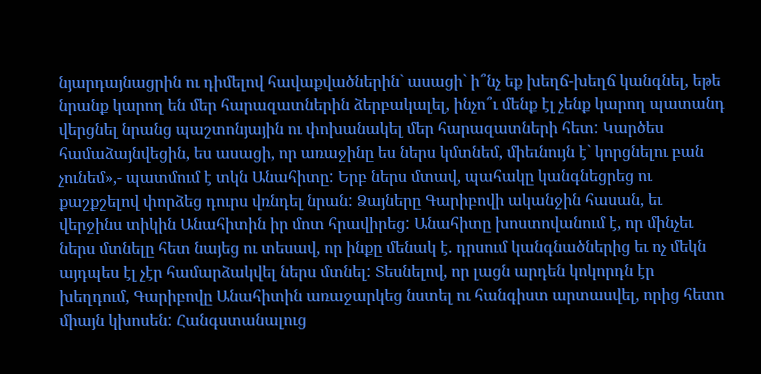նյարդայնացրին ու դիմելով հավաքվածներին` ասացի` ի՞նչ եք խեղճ-խեղճ կանգնել, եթե նրանք կարող են մեր հարազատներին ձերբակալել, ինչո՞ւ մենք էլ չենք կարող պատանդ վերցնել նրանց պաշտոնյային ու փոխանակել մեր հարազատների հետ: Կարծես համաձայնվեցին, ես ասացի, որ առաջինը ես ներս կմտնեմ, միեւնույն է` կորցնելու բան չունեմ»,- պատմում է տկն Անահիտը: Երբ ներս մտավ, պահակը կանգնեցրեց ու քաշքշելով փորձեց դուրս վռնդել նրան: Ձայները Գարիբովի ականջին հասան, եւ վերջինս տիկին Անահիտին իր մոտ հրավիրեց: Անահիտը խոստովանում է, որ մինչեւ ներս մտնելը հետ նայեց ու տեսավ, որ ինքը մենակ է. դրսում կանգնածներից եւ ոչ մեկն այդպես էլ չէր համարձակվել ներս մտնել: Տեսնելով, որ լացն արդեն կոկորդն էր խեղդում, Գարիբովը Անահիտին առաջարկեց նստել ու հանգիստ արտասվել, որից հետո միայն կխոսեն: Հանգստանալուց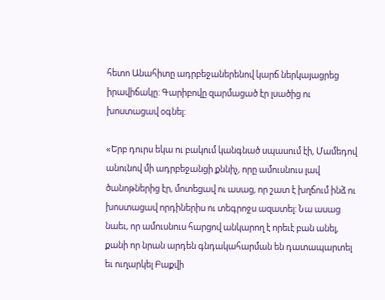հետո Անահիտը ադրբեջաներենով կարճ ներկայացրեց իրավիճակը: Գարիբովը զարմացած էր լսածից ու խոստացավ օգնել:

«Երբ դուրս եկա ու բակում կանգնած սպասում էի, Մամեդով անունով մի ադրբեջանցի քննիչ, որը ամուսնուս լավ ծանոթներից էր, մոտեցավ ու ասաց, որ շատ է խղճում ինձ ու խոստացավ որդիներիս ու տեգրոջս ազատել: Նա ասաց նաեւ, որ ամուսնուս հարցով անկարող է որեւէ բան անել, քանի որ նրան արդեն գնդակահարման են դատապարտել եւ ուղարկել Բաքվի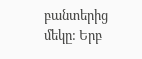բանտերից մեկը: Երբ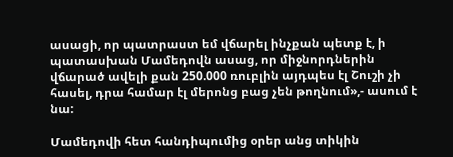ասացի, որ պատրաստ եմ վճարել ինչքան պետք է, ի պատասխան Մամեդովն ասաց, որ միջնորդներին վճարած ավելի քան 250.000 ռուբլին այդպես էլ Շուշի չի հասել, դրա համար էլ մերոնց բաց չեն թողնում»,- ասում է նա:

Մամեդովի հետ հանդիպումից օրեր անց տիկին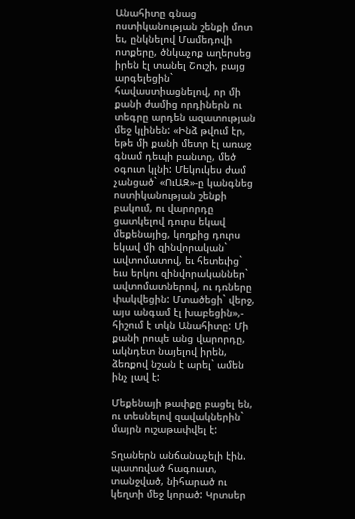Անահիտը գնաց ոստիկանության շենքի մոտ եւ, ընկնելով Մամեդովի ոտքերը, ծնկաչոք աղերսեց իրեն էլ տանել Շուշի, բայց արգելեցին` հավաստիացնելով, որ մի քանի ժամից որդիներն ու տեգրը արդեն ազատության մեջ կլինեն: «Ինձ թվում էր, եթե մի քանի մետր էլ առաջ գնամ դեպի բանտը, մեծ օգուտ կլնի: Մեկուկես ժամ չանցած` «ՈւԱԶ»-ը կանգնեց ոստիկանության շենքի բակում, ու վարորդը ցատկելով դուրս եկավ մեքենայից, կողքից դուրս եկավ մի զինվորական` ավտոմատով, եւ հետեւից` եւս երկու զինվորականներ` ավտոմատներով, ու դռները փակվեցին: Մտածեցի` վերջ, այս անգամ էլ խաբեցին»,- հիշում է տկն Անահիտը: Մի քանի րոպե անց վարորդը, ակնդետ նայելով իրեն, ձեռքով նշան է արել` ամեն ինչ լավ է:

Մեքենայի թափքը բացել են, ու տեսնելով զավակներին` մայրն ուշաթափվել է:

Տղաներն անճանաչելի էին. պատռված հագուստ, տանջված, նիհարած ու կեղտի մեջ կորած: Կրտսեր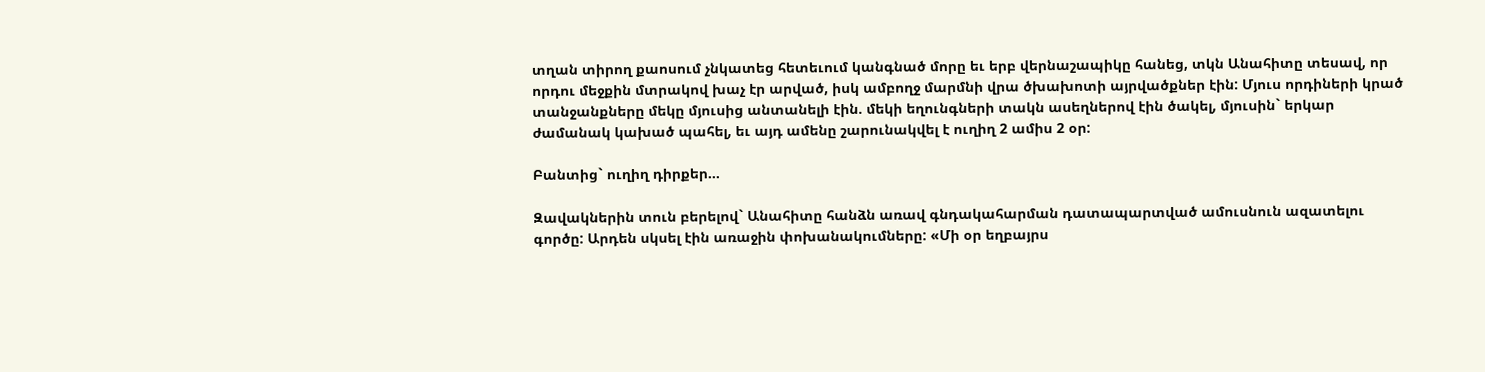տղան տիրող քաոսում չնկատեց հետեւում կանգնած մորը եւ երբ վերնաշապիկը հանեց, տկն Անահիտը տեսավ, որ որդու մեջքին մտրակով խաչ էր արված, իսկ ամբողջ մարմնի վրա ծխախոտի այրվածքներ էին: Մյուս որդիների կրած տանջանքները մեկը մյուսից անտանելի էին. մեկի եղունգների տակն ասեղներով էին ծակել, մյուսին` երկար ժամանակ կախած պահել, եւ այդ ամենը շարունակվել է ուղիղ 2 ամիս 2 օր:

Բանտից` ուղիղ դիրքեր…

Զավակներին տուն բերելով` Անահիտը հանձն առավ գնդակահարման դատապարտված ամուսնուն ազատելու գործը: Արդեն սկսել էին առաջին փոխանակումները: «Մի օր եղբայրս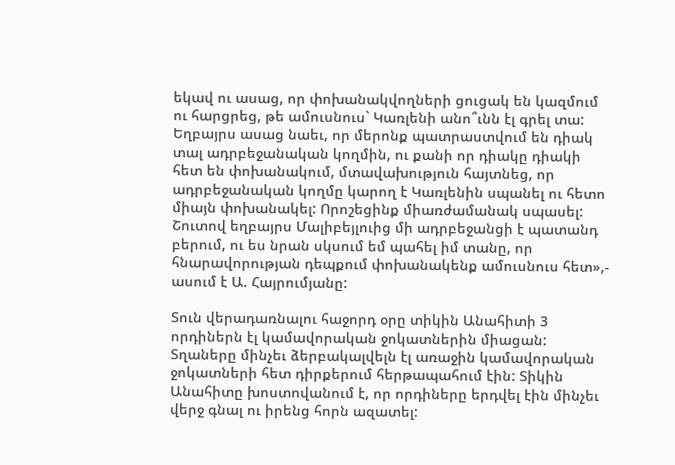եկավ ու ասաց, որ փոխանակվողների ցուցակ են կազմում ու հարցրեց, թե ամուսնուս` Կառլենի անո՞ւնն էլ գրել տա: Եղբայրս ասաց նաեւ, որ մերոնք պատրաստվում են դիակ տալ ադրբեջանական կողմին, ու քանի որ դիակը դիակի հետ են փոխանակում, մտավախություն հայտնեց, որ ադրբեջանական կողմը կարող է Կառլենին սպանել ու հետո միայն փոխանակել: Որոշեցինք միառժամանակ սպասել: Շուտով եղբայրս Մալիբեյլուից մի ադրբեջանցի է պատանդ բերում, ու ես նրան սկսում եմ պահել իմ տանը, որ հնարավորության դեպքում փոխանակենք ամուսնուս հետ»,- ասում է Ա. Հայրումյանը:

Տուն վերադառնալու հաջորդ օրը տիկին Անահիտի 3 որդիներն էլ կամավորական ջոկատներին միացան: Տղաները մինչեւ ձերբակալվելն էլ առաջին կամավորական ջոկատների հետ դիրքերում հերթապահում էին: Տիկին Անահիտը խոստովանում է, որ որդիները երդվել էին մինչեւ վերջ գնալ ու իրենց հորն ազատել: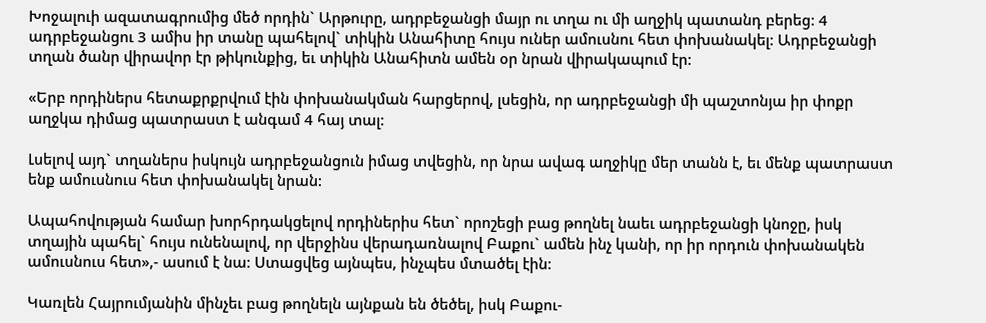Խոջալուի ազատագրումից մեծ որդին` Արթուրը, ադրբեջանցի մայր ու տղա ու մի աղջիկ պատանդ բերեց: 4 ադրբեջանցու 3 ամիս իր տանը պահելով` տիկին Անահիտը հույս ուներ ամուսնու հետ փոխանակել: Ադրբեջանցի տղան ծանր վիրավոր էր թիկունքից, եւ տիկին Անահիտն ամեն օր նրան վիրակապում էր:

«Երբ որդիներս հետաքրքրվում էին փոխանակման հարցերով, լսեցին, որ ադրբեջանցի մի պաշտոնյա իր փոքր աղջկա դիմաց պատրաստ է անգամ 4 հայ տալ:

Լսելով այդ` տղաներս իսկույն ադրբեջանցուն իմաց տվեցին, որ նրա ավագ աղջիկը մեր տանն է, եւ մենք պատրաստ ենք ամուսնուս հետ փոխանակել նրան:

Ապահովության համար խորհրդակցելով որդիներիս հետ` որոշեցի բաց թողնել նաեւ ադրբեջանցի կնոջը, իսկ տղային պահել` հույս ունենալով, որ վերջինս վերադառնալով Բաքու` ամեն ինչ կանի, որ իր որդուն փոխանակեն ամուսնուս հետ»,- ասում է նա: Ստացվեց այնպես, ինչպես մտածել էին:

Կառլեն Հայրումյանին մինչեւ բաց թողնելն այնքան են ծեծել, իսկ Բաքու-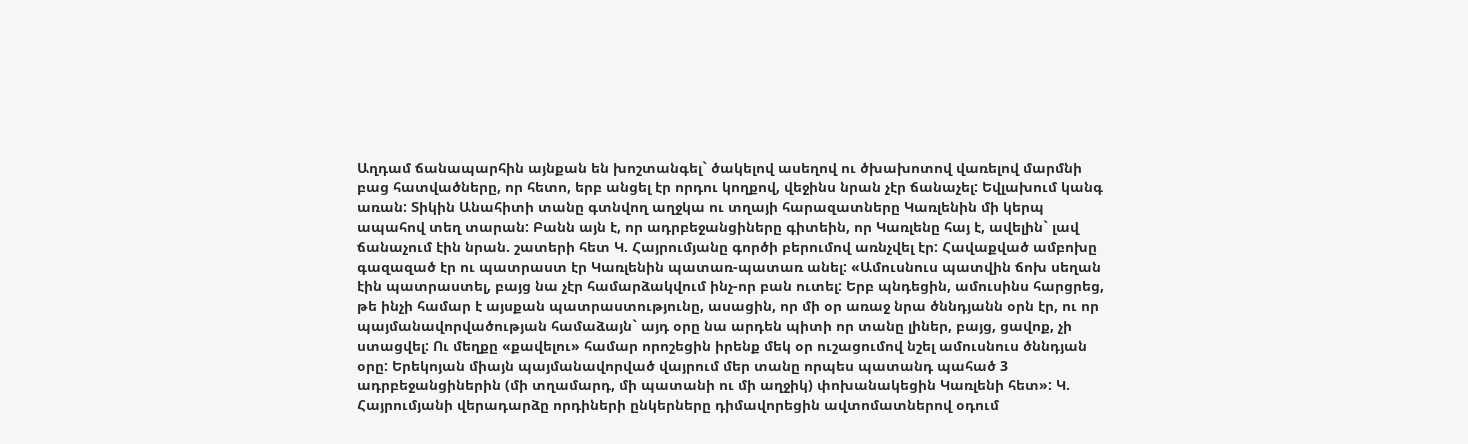Աղդամ ճանապարհին այնքան են խոշտանգել` ծակելով ասեղով ու ծխախոտով վառելով մարմնի բաց հատվածները, որ հետո, երբ անցել էր որդու կողքով, վեջինս նրան չէր ճանաչել: Եվլախում կանգ առան: Տիկին Անահիտի տանը գտնվող աղջկա ու տղայի հարազատները Կառլենին մի կերպ ապահով տեղ տարան: Բանն այն է, որ ադրբեջանցիները գիտեին, որ Կառլենը հայ է, ավելին` լավ ճանաչում էին նրան. շատերի հետ Կ. Հայրումյանը գործի բերումով առնչվել էր: Հավաքված ամբոխը գազազած էր ու պատրաստ էր Կառլենին պատառ-պատառ անել: «Ամուսնուս պատվին ճոխ սեղան էին պատրաստել, բայց նա չէր համարձակվում ինչ-որ բան ուտել: Երբ պնդեցին, ամուսինս հարցրեց, թե ինչի համար է այսքան պատրաստությունը, ասացին, որ մի օր առաջ նրա ծննդյանն օրն էր, ու որ պայմանավորվածության համաձայն` այդ օրը նա արդեն պիտի որ տանը լիներ, բայց, ցավոք, չի ստացվել: Ու մեղքը «քավելու» համար որոշեցին իրենք մեկ օր ուշացումով նշել ամուսնուս ծննդյան օրը: Երեկոյան միայն պայմանավորված վայրում մեր տանը որպես պատանդ պահած 3 ադրբեջանցիներին (մի տղամարդ, մի պատանի ու մի աղջիկ) փոխանակեցին Կառլենի հետ»: Կ. Հայրումյանի վերադարձը որդիների ընկերները դիմավորեցին ավտոմատներով օդում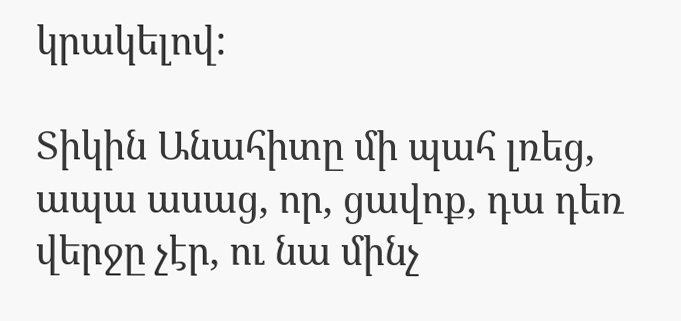կրակելով:

Տիկին Անահիտը մի պահ լռեց, ապա ասաց, որ, ցավոք, դա դեռ վերջը չէր, ու նա մինչ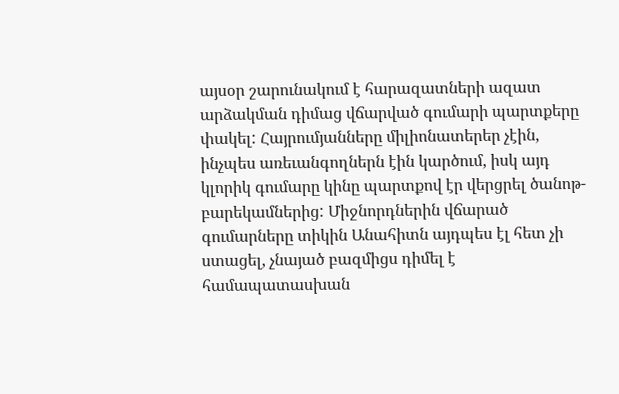այսօր շարունակում է հարազատների ազատ արձակման դիմաց վճարված գումարի պարտքերը փակել: Հայրումյանները միլիոնատերեր չէին, ինչպես առեւանգողներն էին կարծում, իսկ այդ կլորիկ գումարը կինը պարտքով էր վերցրել ծանոթ-բարեկամներից: Միջնորդներին վճարած գումարները տիկին Անահիտն այդպես էլ հետ չի ստացել, չնայած բազմիցս դիմել է համապատասխան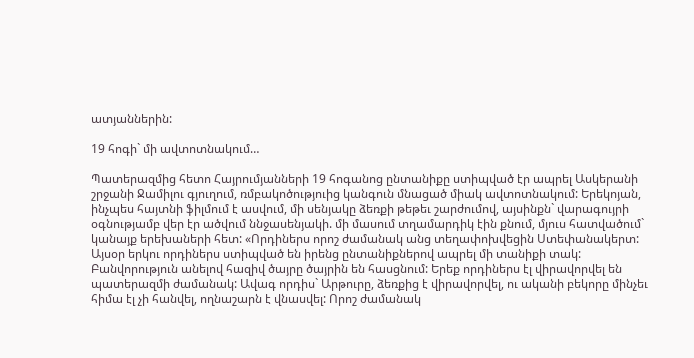ատյաններին:

19 հոգի` մի ավտոտնակում…

Պատերազմից հետո Հայրումյանների 19 հոգանոց ընտանիքը ստիպված էր ապրել Ասկերանի շրջանի Ջամիլու գյուղում, ռմբակոծություից կանգուն մնացած միակ ավտոտնակում: Երեկոյան, ինչպես հայտնի ֆիլմում է ասվում, մի սենյակը ձեռքի թեթեւ շարժումով, այսինքն` վարագույրի օգնությամբ վեր էր ածվում ննջասենյակի. մի մասում տղամարդիկ էին քնում, մյուս հատվածում` կանայք երեխաների հետ: «Որդիներս որոշ ժամանակ անց տեղափոխվեցին Ստեփանակերտ: Այսօր երկու որդիներս ստիպված են իրենց ընտանիքներով ապրել մի տանիքի տակ: Բանվորություն անելով հազիվ ծայրը ծայրին են հասցնում: Երեք որդիներս էլ վիրավորվել են պատերազմի ժամանակ: Ավագ որդիս` Արթուրը, ձեռքից է վիրավորվել, ու ականի բեկորը մինչեւ հիմա էլ չի հանվել, ողնաշարն է վնասվել: Որոշ ժամանակ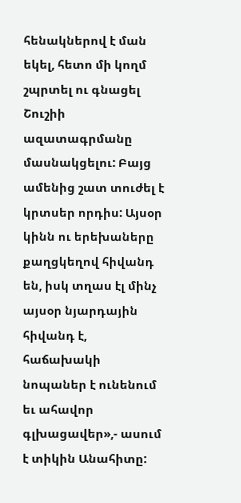հենակներով է ման եկել, հետո մի կողմ շպրտել ու գնացել Շուշիի ազատագրմանը մասնակցելու: Բայց ամենից շատ տուժել է կրտսեր որդիս: Այսօր կինն ու երեխաները քաղցկեղով հիվանդ են, իսկ տղաս էլ մինչ այսօր նյարդային հիվանդ է, հաճախակի նոպաներ է ունենում եւ ահավոր գլխացավեր»,- ասում է տիկին Անահիտը: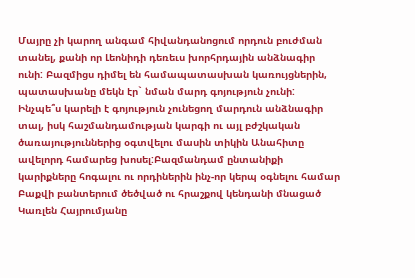Մայրը չի կարող անգամ հիվանդանոցում որդուն բուժման տանել, քանի որ Լեոնիդի դեռեւս խորհրդային անձնագիր ունի: Բազմիցս դիմել են համապատասխան կառույցներին, պատասխանը մեկն էր` նման մարդ գոյություն չունի: Ինչպե՞ս կարելի է գոյություն չունեցող մարդուն անձնագիր տալ, իսկ հաշմանդամության կարգի ու այլ բժշկական ծառայություններից օգտվելու մասին տիկին Անահիտը ավելորդ համարեց խոսել:Բազմանդամ ընտանիքի կարիքները հոգալու ու որդիներին ինչ-որ կերպ օգնելու համար Բաքվի բանտերում ծեծված ու հրաշքով կենդանի մնացած Կառլեն Հայրումյանը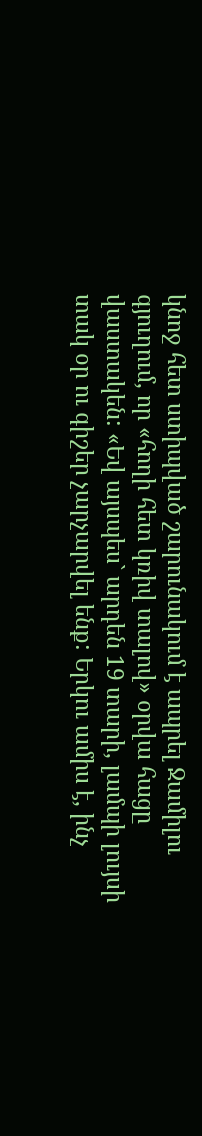կնոջ հետ ստիպված շարունակում է ապրել Ջամիլու գյուղում, որ «հողի հետ կռիվ տալով» օրվա հացը վաստակեն: «Եվ այսպես` արդեն 19 տարի, լամպի լույսի տակ օր ու գիշեր չարչարվել ենք: Երկու ամիս է, ինչ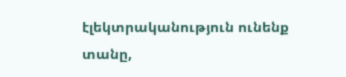էլեկտրականություն ունենք տանը,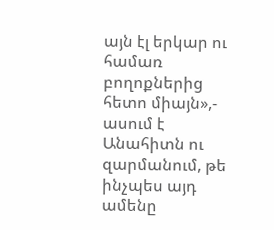այն էլ երկար ու համառ բողոքներից հետո միայն»,- ասում է Անահիտն ու զարմանում, թե ինչպես այդ ամենը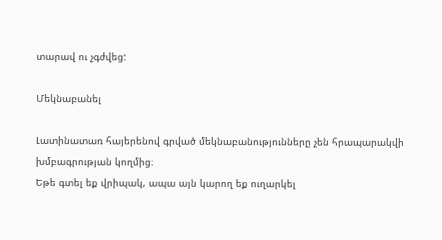տարավ ու չգժվեց:

Մեկնաբանել

Լատինատառ հայերենով գրված մեկնաբանությունները չեն հրապարակվի խմբագրության կողմից։
Եթե գտել եք վրիպակ, ապա այն կարող եք ուղարկել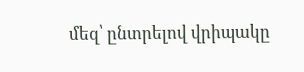մեզ՝ ընտրելով վրիպակը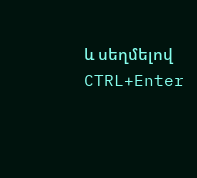և սեղմելով CTRL+Enter